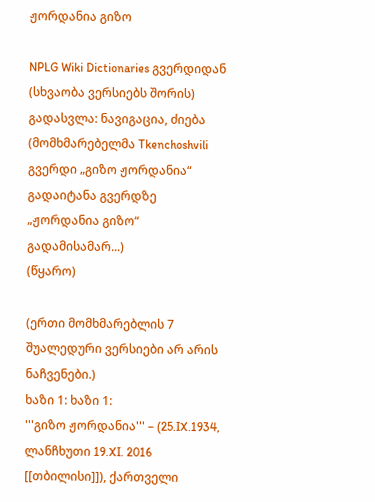ჟორდანია გიზო

NPLG Wiki Dictionaries გვერდიდან
(სხვაობა ვერსიებს შორის)
გადასვლა: ნავიგაცია, ძიება
(მომხმარებელმა Tkenchoshvili გვერდი „გიზო ჟორდანია“ გადაიტანა გვერდზე „ჟორდანია გიზო“ გადამისამარ...)
(წყარო)

(ერთი მომხმარებლის 7 შუალედური ვერსიები არ არის ნაჩვენები.)
ხაზი 1: ხაზი 1:
'''გიზო ჟორდანია''' – (25.IX.1934, ლანჩხუთი 19.XI. 2016 [[თბილისი]]), ქართველი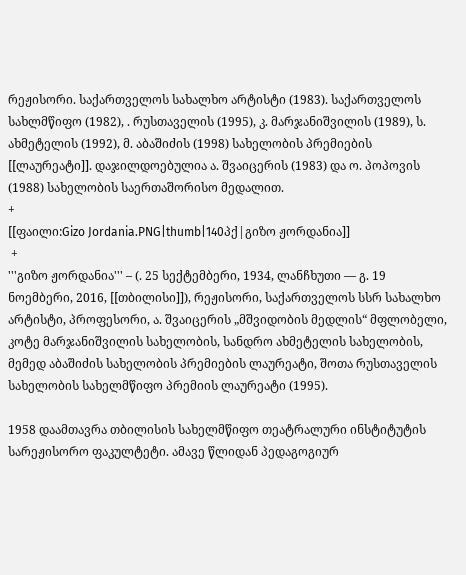რეჟისორი. საქართველოს სახალხო არტისტი (1983). საქართველოს სახლმწიფო (1982), . რუსთაველის (1995), კ. მარჯანიშვილის (1989), ს. ახმეტელის (1992), მ. აბაშიძის (1998) სახელობის პრემიების [[ლაურეატი]]. დაჯილდოებულია ა. შვაიცერის (1983) და ო. პოპოვის (1988) სახელობის საერთაშორისო მედალით.
+
[[ფაილი:Gizo Jordania.PNG|thumb|140პქ|გიზო ჟორდანია]]
 +
'''გიზო ჟორდანია''' – (. 25 სექტემბერი, 1934, ლანჩხუთი — გ. 19 ნოემბერი, 2016, [[თბილისი]]), რეჟისორი, საქართველოს სსრ სახალხო არტისტი, პროფესორი, ა. შვაიცერის „მშვიდობის მედლის“ მფლობელი, კოტე მარჯანიშვილის სახელობის, სანდრო ახმეტელის სახელობის, მემედ აბაშიძის სახელობის პრემიების ლაურეატი, შოთა რუსთაველის სახელობის სახელმწიფო პრემიის ლაურეატი (1995).

1958 დაამთავრა თბილისის სახელმწიფო თეატრალური ინსტიტუტის სარეჟისორო ფაკულტეტი. ამავე წლიდან პედაგოგიურ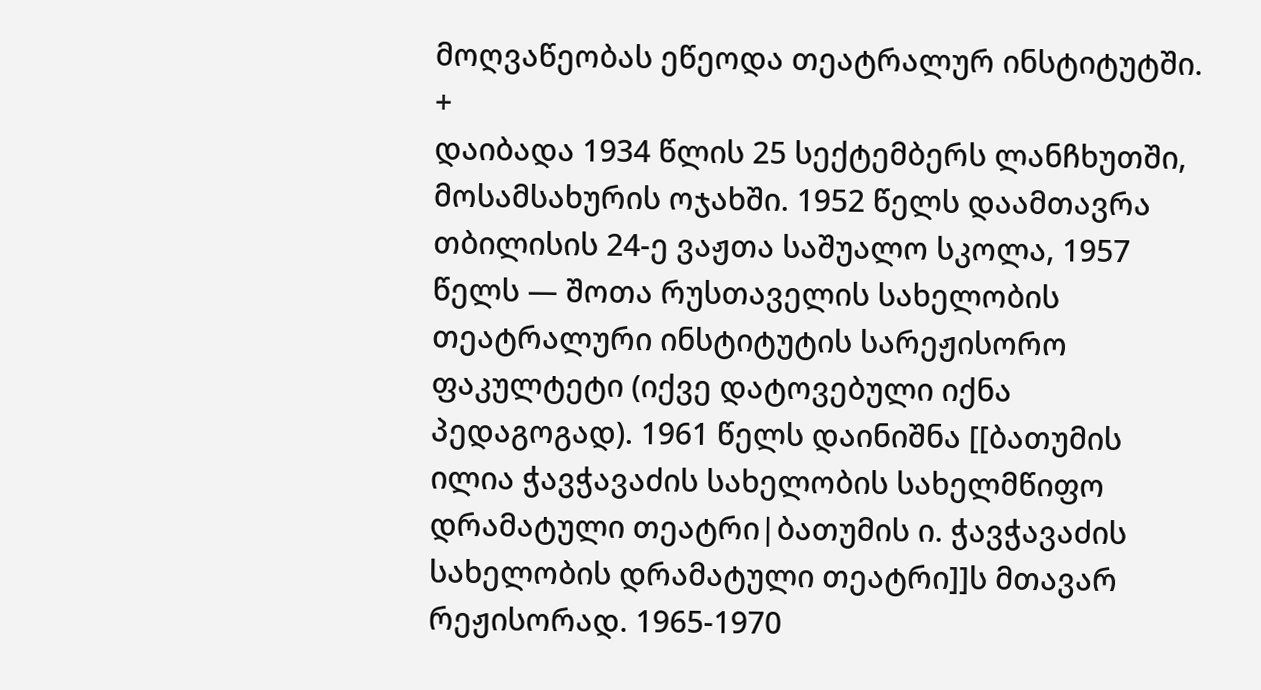მოღვაწეობას ეწეოდა თეატრალურ ინსტიტუტში.
+
დაიბადა 1934 წლის 25 სექტემბერს ლანჩხუთში, მოსამსახურის ოჯახში. 1952 წელს დაამთავრა თბილისის 24-ე ვაჟთა საშუალო სკოლა, 1957 წელს — შოთა რუსთაველის სახელობის თეატრალური ინსტიტუტის სარეჟისორო ფაკულტეტი (იქვე დატოვებული იქნა პედაგოგად). 1961 წელს დაინიშნა [[ბათუმის ილია ჭავჭავაძის სახელობის სახელმწიფო დრამატული თეატრი|ბათუმის ი. ჭავჭავაძის სახელობის დრამატული თეატრი]]ს მთავარ რეჟისორად. 1965-1970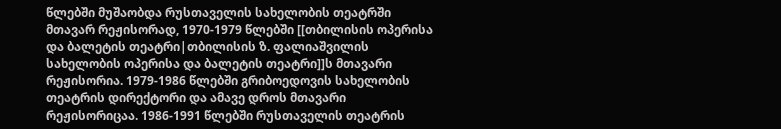წლებში მუშაობდა რუსთაველის სახელობის თეატრში მთავარ რეჟისორად, 1970-1979 წლებში [[თბილისის ოპერისა და ბალეტის თეატრი|თბილისის ზ. ფალიაშვილის სახელობის ოპერისა და ბალეტის თეატრი]]ს მთავარი რეჟისორია. 1979-1986 წლებში გრიბოედოვის სახელობის თეატრის დირექტორი და ამავე დროს მთავარი რეჟისორიცაა. 1986-1991 წლებში რუსთაველის თეატრის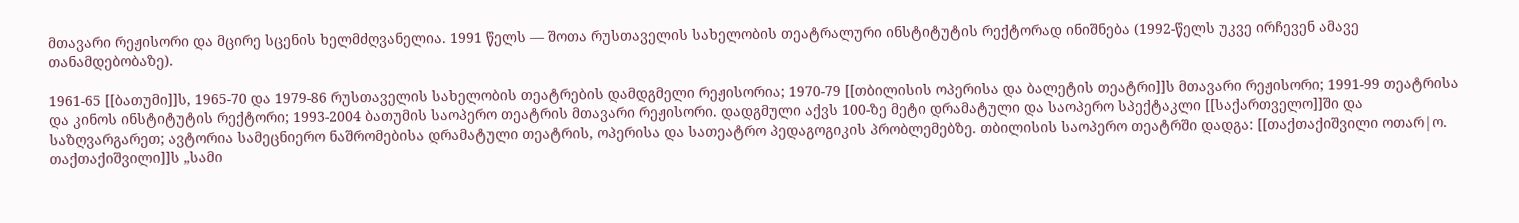მთავარი რეჟისორი და მცირე სცენის ხელმძღვანელია. 1991 წელს — შოთა რუსთაველის სახელობის თეატრალური ინსტიტუტის რექტორად ინიშნება (1992-წელს უკვე ირჩევენ ამავე თანამდებობაზე).

1961-65 [[ბათუმი]]ს, 1965-70 და 1979-86 რუსთაველის სახელობის თეატრების დამდგმელი რეჟისორია; 1970-79 [[თბილისის ოპერისა და ბალეტის თეატრი]]ს მთავარი რეჟისორი; 1991-99 თეატრისა და კინოს ინსტიტუტის რექტორი; 1993-2004 ბათუმის საოპერო თეატრის მთავარი რეჟისორი. დადგმული აქვს 100-ზე მეტი დრამატული და საოპერო სპექტაკლი [[საქართველო]]ში და საზღვარგარეთ; ავტორია სამეცნიერო ნაშრომებისა დრამატული თეატრის, ოპერისა და სათეატრო პედაგოგიკის პრობლემებზე. თბილისის საოპერო თეატრში დადგა: [[თაქთაქიშვილი ოთარ|ო. თაქთაქიშვილი]]ს „სამი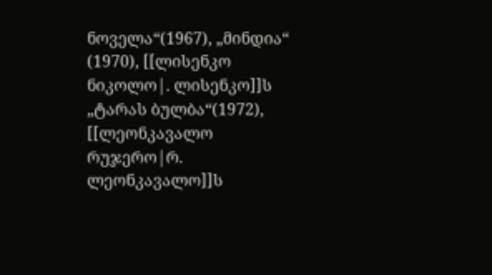ნოველა“(1967), „მინდია“ (1970), [[ლისენკო ნიკოლო|. ლისენკო]]ს „ტარას ბულბა“(1972), [[ლეონკავალო რუჯერო|რ. ლეონკავალო]]ს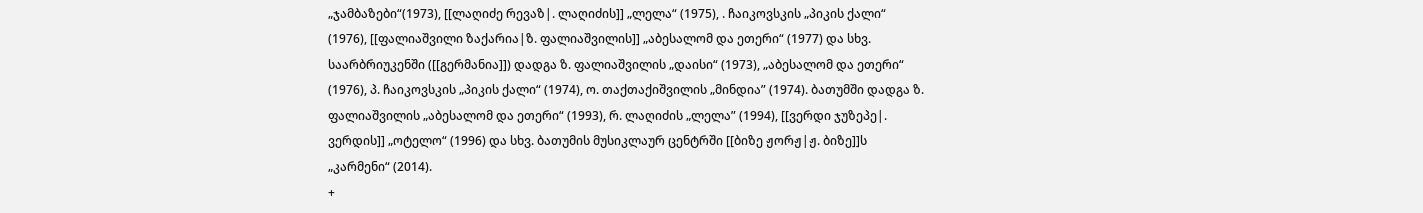„ჯამბაზები“(1973), [[ლაღიძე რევაზ|. ლაღიძის]] „ლელა“ (1975), . ჩაიკოვსკის „პიკის ქალი“ (1976), [[ფალიაშვილი ზაქარია|ზ. ფალიაშვილის]] „აბესალომ და ეთერი“ (1977) და სხვ. საარბრიუკენში ([[გერმანია]]) დადგა ზ. ფალიაშვილის „დაისი“ (1973), „აბესალომ და ეთერი“ (1976), პ. ჩაიკოვსკის „პიკის ქალი“ (1974), ო. თაქთაქიშვილის „მინდია” (1974). ბათუმში დადგა ზ. ფალიაშვილის „აბესალომ და ეთერი“ (1993), რ. ლაღიძის „ლელა” (1994), [[ვერდი ჯუზეპე|. ვერდის]] „ოტელო“ (1996) და სხვ. ბათუმის მუსიკლაურ ცენტრში [[ბიზე ჟორჟ|ჟ. ბიზე]]ს „კარმენი“ (2014).
+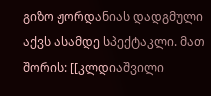გიზო ჟორდანიას დადგმული აქვს ასამდე სპექტაკლი. მათ შორის: [[კლდიაშვილი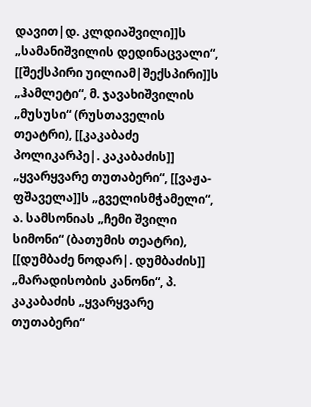დავით|დ. კლდიაშვილი]]ს „სამანიშვილის დედინაცვალი“, [[შექსპირი უილიამ|შექსპირი]]ს „ჰამლეტი“, მ. ჯავახიშვილის „მუსუსი“ (რუსთაველის თეატრი), [[კაკაბაძე პოლიკარპე|. კაკაბაძის]] „ყვარყვარე თუთაბერი“, [[ვაჟა-ფშაველა]]ს „გველისმჭამელი“, ა. სამსონიას „ჩემი შვილი სიმონი“ (ბათუმის თეატრი), [[დუმბაძე ნოდარ|. დუმბაძის]] „მარადისობის კანონი“, პ. კაკაბაძის „ყვარყვარე თუთაბერი“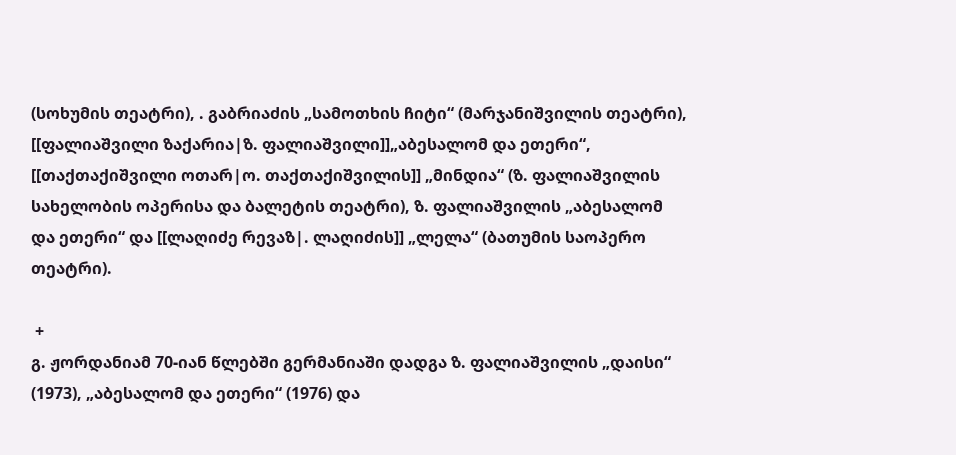(სოხუმის თეატრი), . გაბრიაძის „სამოთხის ჩიტი“ (მარჯანიშვილის თეატრი), [[ფალიაშვილი ზაქარია|ზ. ფალიაშვილი]]„აბესალომ და ეთერი“, [[თაქთაქიშვილი ოთარ|ო. თაქთაქიშვილის]] „მინდია“ (ზ. ფალიაშვილის სახელობის ოპერისა და ბალეტის თეატრი), ზ. ფალიაშვილის „აბესალომ და ეთერი“ და [[ლაღიძე რევაზ|. ლაღიძის]] „ლელა“ (ბათუმის საოპერო თეატრი).

 +
გ. ჟორდანიამ 70-იან წლებში გერმანიაში დადგა ზ. ფალიაშვილის „დაისი“ (1973), „აბესალომ და ეთერი“ (1976) და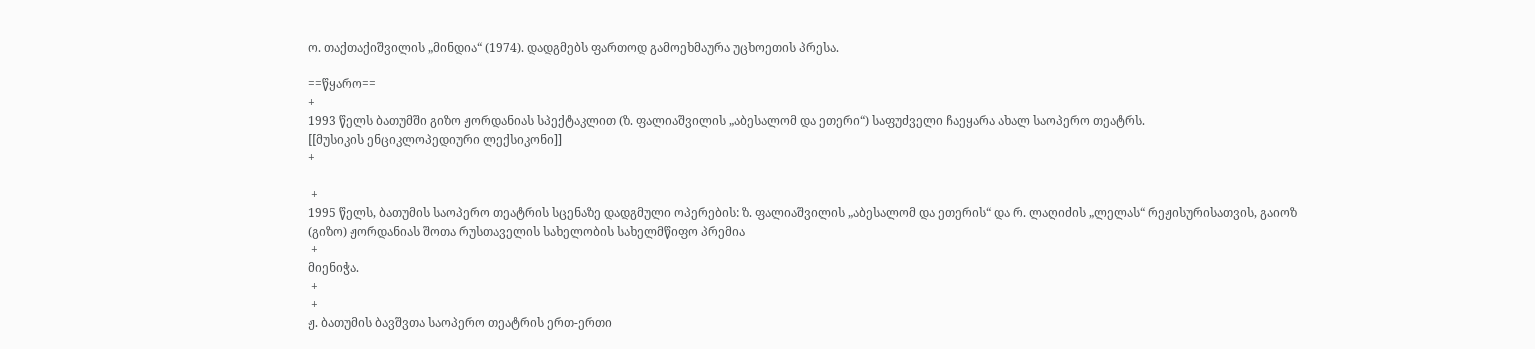ო. თაქთაქიშვილის „მინდია“ (1974). დადგმებს ფართოდ გამოეხმაურა უცხოეთის პრესა.

==წყარო==
+
1993 წელს ბათუმში გიზო ჟორდანიას სპექტაკლით (ზ. ფალიაშვილის „აბესალომ და ეთერი“) საფუძველი ჩაეყარა ახალ საოპერო თეატრს.
[[მუსიკის ენციკლოპედიური ლექსიკონი]]
+

 +
1995 წელს, ბათუმის საოპერო თეატრის სცენაზე დადგმული ოპერების: ზ. ფალიაშვილის „აბესალომ და ეთერის“ და რ. ლაღიძის „ლელას“ რეჟისურისათვის, გაიოზ (გიზო) ჟორდანიას შოთა რუსთაველის სახელობის სახელმწიფო პრემია
 +
მიენიჭა.
 +
 +
ჟ. ბათუმის ბავშვთა საოპერო თეატრის ერთ-ერთი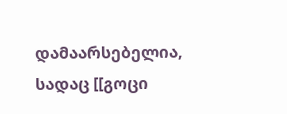დამაარსებელია, სადაც [[გოცი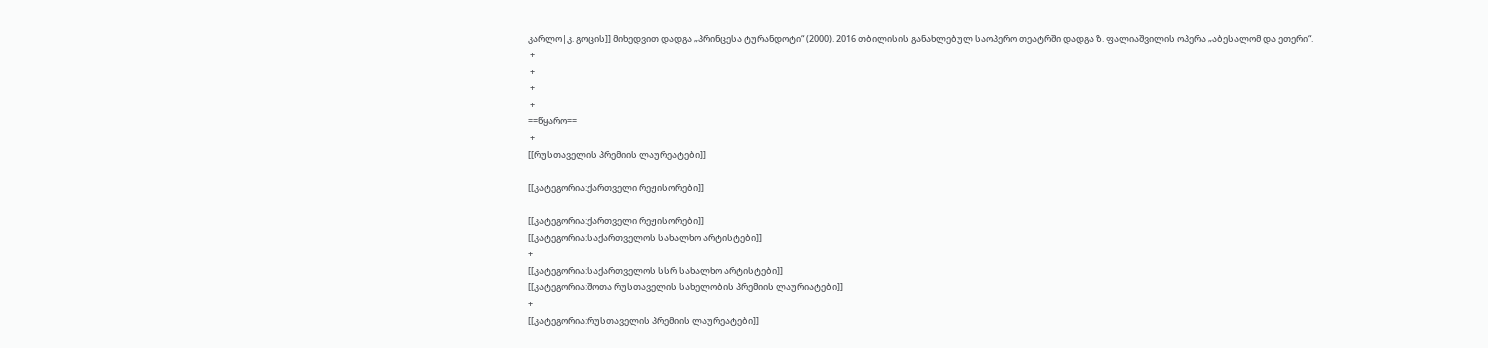კარლო|კ. გოცის]] მიხედვით დადგა „პრინცესა ტურანდოტი“ (2000). 2016 თბილისის განახლებულ საოპერო თეატრში დადგა ზ. ფალიაშვილის ოპერა „აბესალომ და ეთერი“.
 +
 +
 +
 +
==წყარო==
 +
[[რუსთაველის პრემიის ლაურეატები]]

[[კატეგორია:ქართველი რეჟისორები]]

[[კატეგორია:ქართველი რეჟისორები]]
[[კატეგორია:საქართველოს სახალხო არტისტები]]
+
[[კატეგორია:საქართველოს სსრ სახალხო არტისტები]]
[[კატეგორია:შოთა რუსთაველის სახელობის პრემიის ლაურიატები]]
+
[[კატეგორია:რუსთაველის პრემიის ლაურეატები]]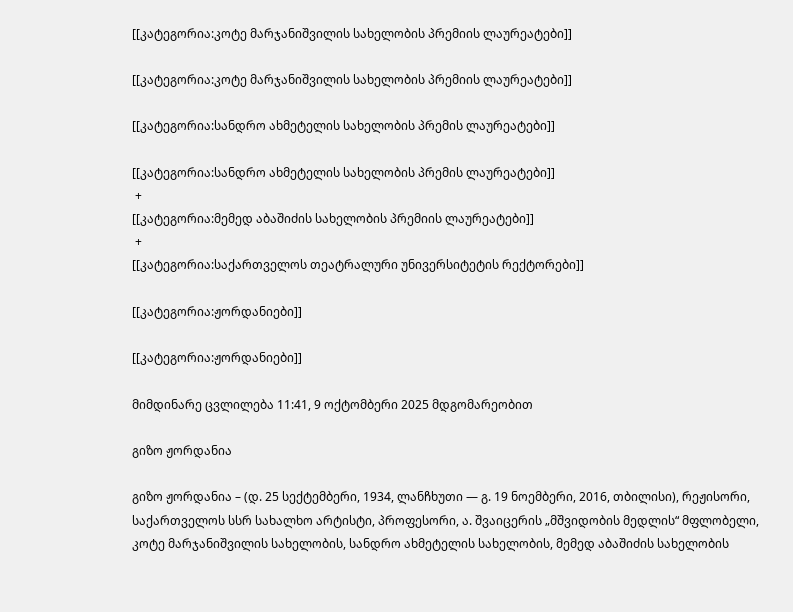[[კატეგორია:კოტე მარჯანიშვილის სახელობის პრემიის ლაურეატები]]

[[კატეგორია:კოტე მარჯანიშვილის სახელობის პრემიის ლაურეატები]]

[[კატეგორია:სანდრო ახმეტელის სახელობის პრემის ლაურეატები]]

[[კატეგორია:სანდრო ახმეტელის სახელობის პრემის ლაურეატები]]
 +
[[კატეგორია:მემედ აბაშიძის სახელობის პრემიის ლაურეატები]]
 +
[[კატეგორია:საქართველოს თეატრალური უნივერსიტეტის რექტორები]]

[[კატეგორია:ჟორდანიები]]

[[კატეგორია:ჟორდანიები]]

მიმდინარე ცვლილება 11:41, 9 ოქტომბერი 2025 მდგომარეობით

გიზო ჟორდანია

გიზო ჟორდანია – (დ. 25 სექტემბერი, 1934, ლანჩხუთი — გ. 19 ნოემბერი, 2016, თბილისი), რეჟისორი, საქართველოს სსრ სახალხო არტისტი, პროფესორი, ა. შვაიცერის „მშვიდობის მედლის“ მფლობელი, კოტე მარჯანიშვილის სახელობის, სანდრო ახმეტელის სახელობის, მემედ აბაშიძის სახელობის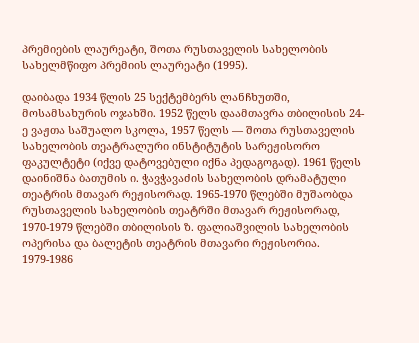პრემიების ლაურეატი, შოთა რუსთაველის სახელობის სახელმწიფო პრემიის ლაურეატი (1995).

დაიბადა 1934 წლის 25 სექტემბერს ლანჩხუთში, მოსამსახურის ოჯახში. 1952 წელს დაამთავრა თბილისის 24-ე ვაჟთა საშუალო სკოლა, 1957 წელს — შოთა რუსთაველის სახელობის თეატრალური ინსტიტუტის სარეჟისორო ფაკულტეტი (იქვე დატოვებული იქნა პედაგოგად). 1961 წელს დაინიშნა ბათუმის ი. ჭავჭავაძის სახელობის დრამატული თეატრის მთავარ რეჟისორად. 1965-1970 წლებში მუშაობდა რუსთაველის სახელობის თეატრში მთავარ რეჟისორად, 1970-1979 წლებში თბილისის ზ. ფალიაშვილის სახელობის ოპერისა და ბალეტის თეატრის მთავარი რეჟისორია. 1979-1986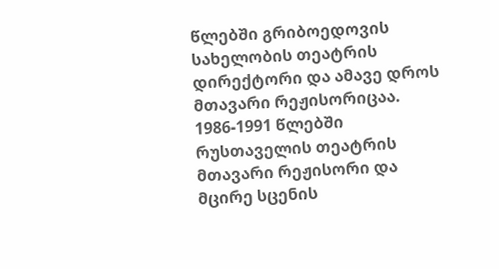წლებში გრიბოედოვის სახელობის თეატრის დირექტორი და ამავე დროს მთავარი რეჟისორიცაა. 1986-1991 წლებში რუსთაველის თეატრის მთავარი რეჟისორი და მცირე სცენის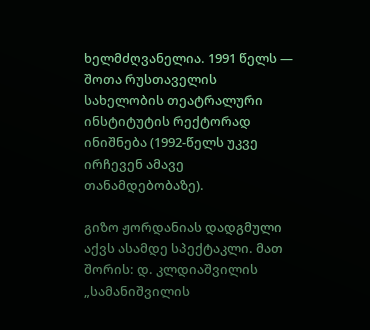ხელმძღვანელია. 1991 წელს — შოთა რუსთაველის სახელობის თეატრალური ინსტიტუტის რექტორად ინიშნება (1992-წელს უკვე ირჩევენ ამავე თანამდებობაზე).

გიზო ჟორდანიას დადგმული აქვს ასამდე სპექტაკლი. მათ შორის: დ. კლდიაშვილის „სამანიშვილის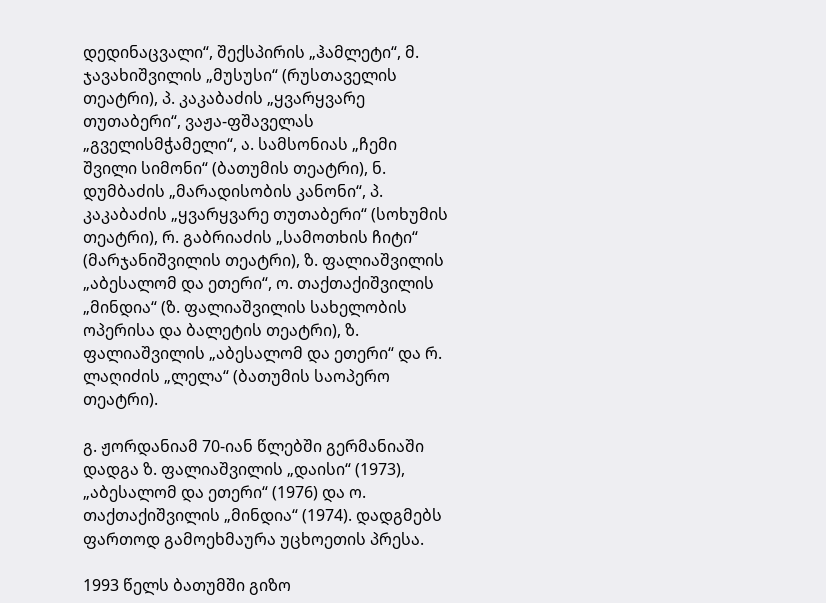დედინაცვალი“, შექსპირის „ჰამლეტი“, მ. ჯავახიშვილის „მუსუსი“ (რუსთაველის თეატრი), პ. კაკაბაძის „ყვარყვარე თუთაბერი“, ვაჟა-ფშაველას „გველისმჭამელი“, ა. სამსონიას „ჩემი შვილი სიმონი“ (ბათუმის თეატრი), ნ. დუმბაძის „მარადისობის კანონი“, პ. კაკაბაძის „ყვარყვარე თუთაბერი“ (სოხუმის თეატრი), რ. გაბრიაძის „სამოთხის ჩიტი“ (მარჯანიშვილის თეატრი), ზ. ფალიაშვილის „აბესალომ და ეთერი“, ო. თაქთაქიშვილის „მინდია“ (ზ. ფალიაშვილის სახელობის ოპერისა და ბალეტის თეატრი), ზ. ფალიაშვილის „აბესალომ და ეთერი“ და რ. ლაღიძის „ლელა“ (ბათუმის საოპერო თეატრი).

გ. ჟორდანიამ 70-იან წლებში გერმანიაში დადგა ზ. ფალიაშვილის „დაისი“ (1973), „აბესალომ და ეთერი“ (1976) და ო. თაქთაქიშვილის „მინდია“ (1974). დადგმებს ფართოდ გამოეხმაურა უცხოეთის პრესა.

1993 წელს ბათუმში გიზო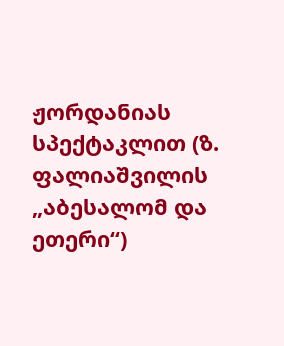ჟორდანიას სპექტაკლით (ზ. ფალიაშვილის „აბესალომ და ეთერი“)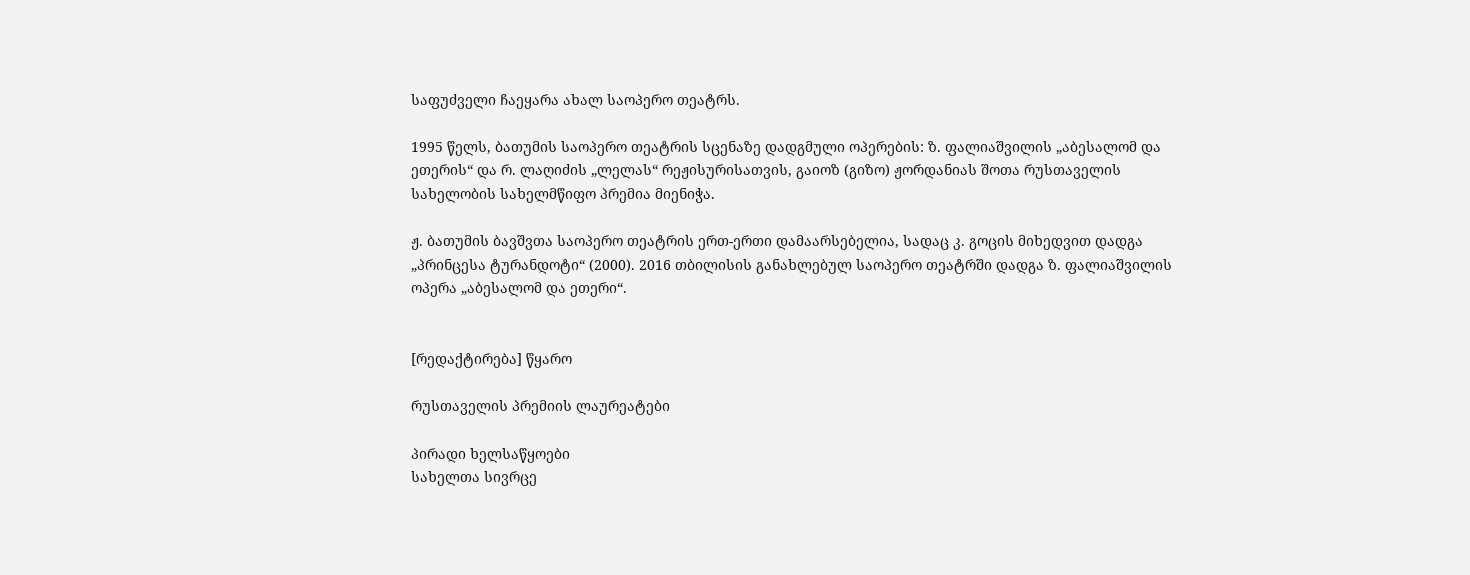საფუძველი ჩაეყარა ახალ საოპერო თეატრს.

1995 წელს, ბათუმის საოპერო თეატრის სცენაზე დადგმული ოპერების: ზ. ფალიაშვილის „აბესალომ და ეთერის“ და რ. ლაღიძის „ლელას“ რეჟისურისათვის, გაიოზ (გიზო) ჟორდანიას შოთა რუსთაველის სახელობის სახელმწიფო პრემია მიენიჭა.

ჟ. ბათუმის ბავშვთა საოპერო თეატრის ერთ-ერთი დამაარსებელია, სადაც კ. გოცის მიხედვით დადგა „პრინცესა ტურანდოტი“ (2000). 2016 თბილისის განახლებულ საოპერო თეატრში დადგა ზ. ფალიაშვილის ოპერა „აბესალომ და ეთერი“.


[რედაქტირება] წყარო

რუსთაველის პრემიის ლაურეატები

პირადი ხელსაწყოები
სახელთა სივრცე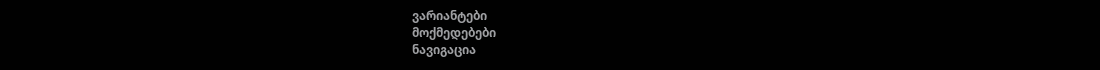ვარიანტები
მოქმედებები
ნავიგაცია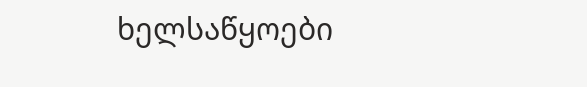ხელსაწყოები